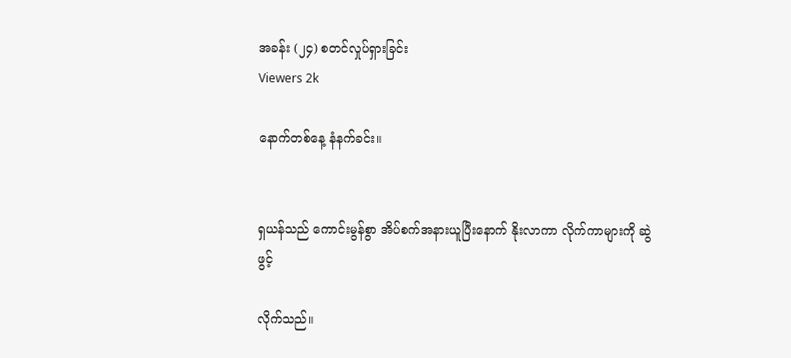အခန်း (၂၄) စတင်လှုပ်ရှားခြင်း
Viewers 2k

နောက်တစ်နေ့ နံနက်ခင်း။


ရှယန်သည် ကောင်းမွန်စွာ အိပ်စက်အနားယူပြီးနောက် နိုးလာကာ လိုက်ကာများကို ဆွဲဖွင့်

လိုက်သည်။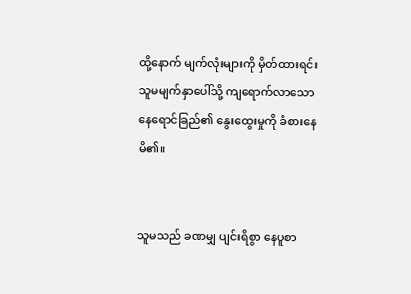ထို့နောက် မျက်လုံးများကို မှိတ်ထားရင်း သူမမျက်နှာပေါ်သို့ ကျရောက်လာသော နေရောင်ခြည်၏ နွေးထွေးမှုကို ခံစားနေမိ၏။


သူမသည် ခဏမျှ ပျင်းရိစွာ နေပူစာ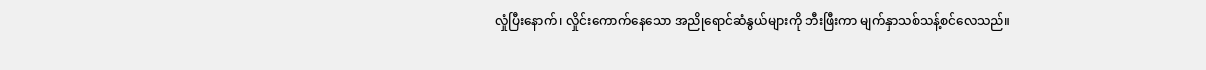လှုံပြီးနောက်၊ လှိုင်းကောက်နေသော အညိုရောင်ဆံနွယ်များကို ဘီးဖြီးကာ မျက်နှာသစ်သန့်စင်လေသည်။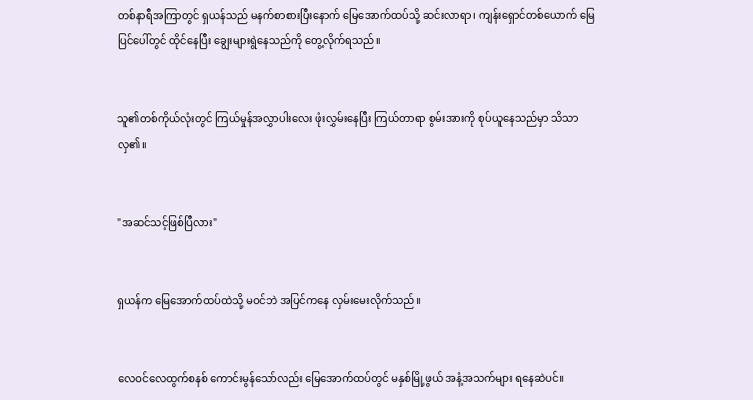တစ်နာရီအကြာတွင် ရှယန်သည် မနက်စာစားပြီးနောက် မြေအောက်ထပ်သို့ ဆင်းလာရာ၊ ကျန်းရှောင်တစ်ယောက် မြေပြင်ပေါ်တွင် ထိုင်နေပြီး ချွေးများရွဲနေသည်ကို တွေ့လိုက်ရသည်။


သူ၏တစ်ကိုယ်လုံးတွင် ကြယ်မှုန်အလွှာပါးလေး ဖုံးလွှမ်းနေပြီး ကြယ်တာရာ စွမ်းအားကို စုပ်ယူနေသည်မှာ သိသာလှ၏။


"အဆင်သင့်ဖြစ်ပြီလား"


ရှယန်က မြေအောက်ထပ်ထဲသို့ မဝင်ဘဲ အပြင်ကနေ လှမ်းမေးလိုက်သည်။


လေဝင်လေထွက်စနစ် ကောင်းမွန်သော်လည်း မြေအောက်ထပ်တွင် မနှစ်မြို့ဖွယ် အနံ့အသက်များ ရနေဆဲပင်။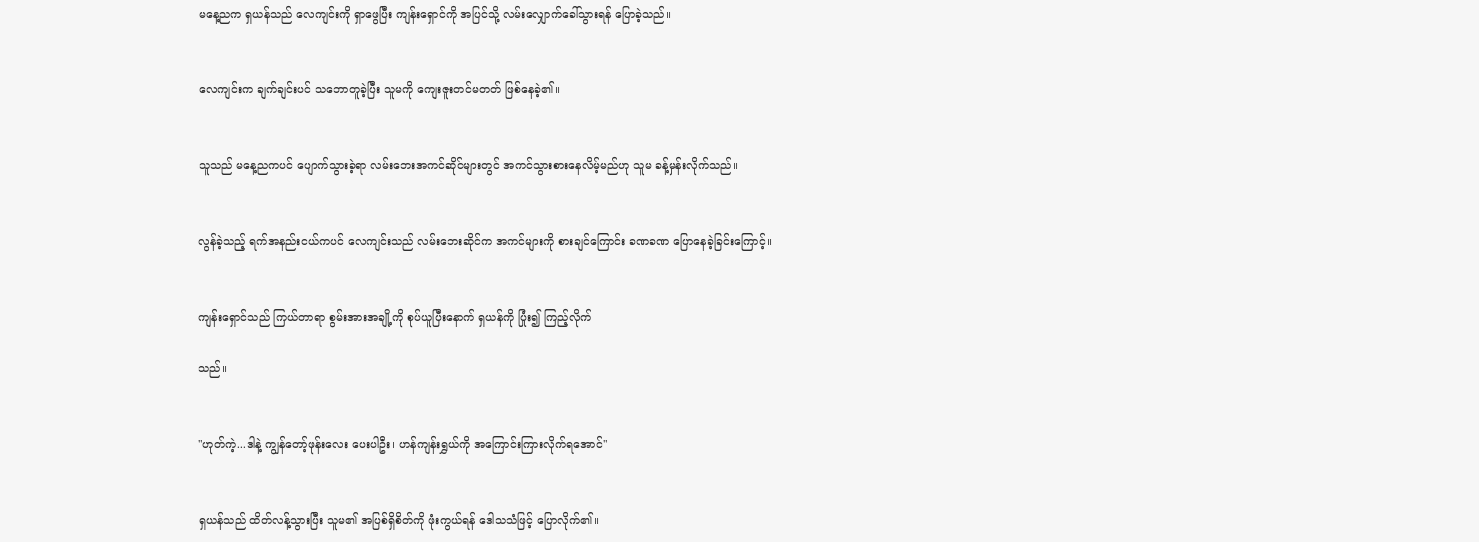မနေ့ညက ရှယန်သည် လေကျင်းကို ရှာဖွေပြီး ကျန်းရှောင်ကို အပြင်သို့ လမ်းလျှောက်ခေါ်သွားရန် ပြောခဲ့သည်။


လေကျင်းက ချက်ချင်းပင် သဘောတူခဲ့ပြီး သူမကို ကျေးဇူးတင်မတတ် ဖြစ်နေခဲ့၏။


သူသည် မနေ့ညကပင် ပျောက်သွားခဲ့ရာ လမ်းဘေးအကင်ဆိုင်များတွင် အကင်သွားစားနေလိမ့်မည်ဟု သူမ ခန့်မှန်းလိုက်သည်။


လွန်ခဲ့သည့် ရက်အနည်းငယ်ကပင် လေကျင်းသည် လမ်းဘေးဆိုင်က အကင်များကို စားချင်ကြောင်း ခဏခဏ ပြောနေခဲ့ခြင်းကြောင့်။


ကျန်းရှောင်သည် ကြယ်တာရာ စွမ်းအားအချို့ကို စုပ်ယူပြီးနောက် ရှယန်ကို ပြုံး၍ ကြည့်လိုက်

သည်။


"ဟုတ်ကဲ့...ဒါနဲ့ ကျွန်တော့်ဖုန်းလေး ပေးပါဦး၊ ဟန်ကျန်းရွှယ်ကို အကြောင်းကြားလိုက်ရအောင်"


ရှယန်သည် ထိတ်လန့်သွားပြီး သူမ၏ အပြစ်ရှိစိတ်ကို ဖုံးကွယ်ရန် ဒေါသသံဖြင့် ပြောလိုက်၏။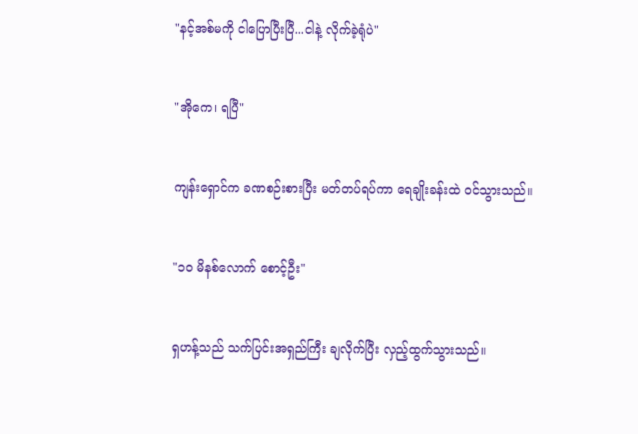"နင့်အစ်မကို ငါပြောပြီးပြီ...ငါနဲ့ လိုက်ခဲ့ရုံပဲ"


"အိုကေ၊ ရပြီ"


ကျန်းရှောင်က ခဏစဉ်းစားပြီး မတ်တပ်ရပ်ကာ ရေချိုးခန်းထဲ ဝင်သွားသည်။


"၁၀ မိနစ်လောက် စောင့်ဦး"


ရှဟန့်သည် သက်ပြင်းအရှည်ကြီး ချလိုက်ပြီး လှည့်ထွက်သွားသည်။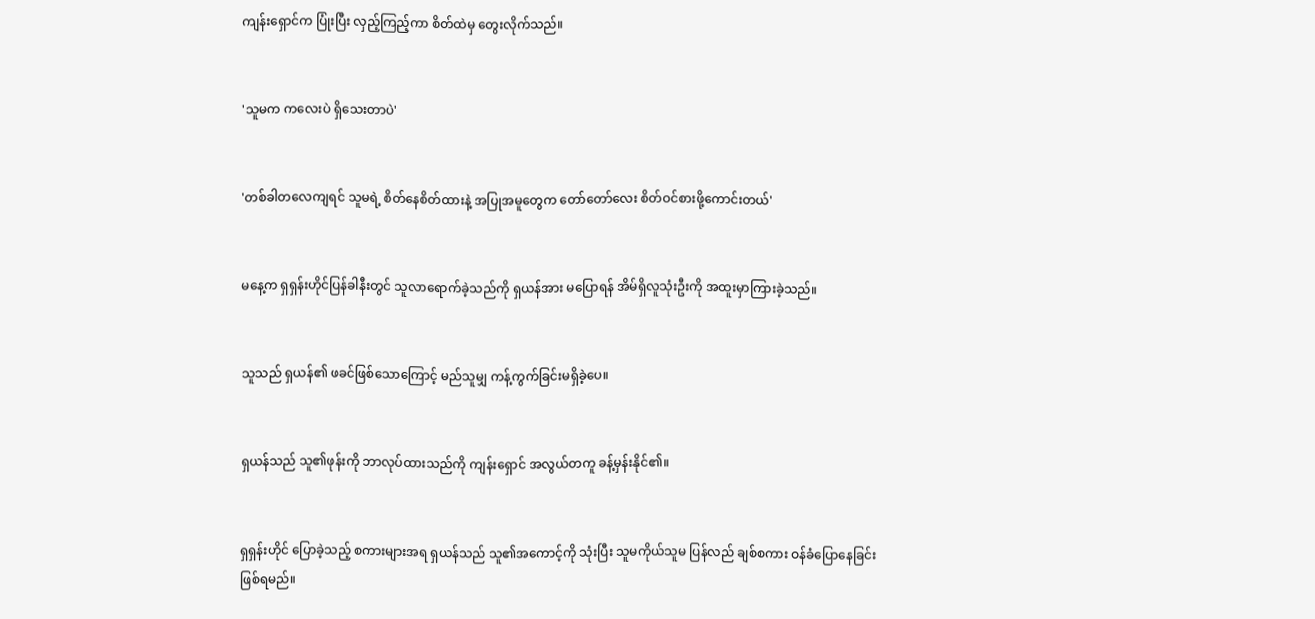ကျန်းရှောင်က ပြုံးပြီး လှည့်ကြည့်ကာ စိတ်ထဲမှ တွေးလိုက်သည်။


'သူမက ကလေးပဲ ရှိသေးတာပဲ'


'တစ်ခါတလေကျရင် သူမရဲ့ စိတ်နေစိတ်ထားနဲ့ အပြုအမူတွေက တော်တော်လေး စိတ်ဝင်စားဖို့ကောင်းတယ်'


မနေ့က ရှရှန်းဟိုင်ပြန်ခါနီးတွင် သူလာရောက်ခဲ့သည်ကို ရှယန်အား မပြောရန် အိမ်ရှိလူသုံးဦးကို အထူးမှာကြားခဲ့သည်။


သူသည် ရှယန်၏ ဖခင်ဖြစ်သောကြောင့် မည်သူမျှ ကန့်ကွက်ခြင်းမရှိခဲ့ပေ။


ရှယန်သည် သူ၏ဖုန်းကို ဘာလုပ်ထားသည်ကို ကျန်းရှောင် အလွယ်တကူ ခန့်မှန်းနိုင်၏။


ရှရှန်းဟိုင် ပြောခဲ့သည့် စကားများအရ ရှယန်သည် သူ၏အကောင့်ကို သုံးပြီး သူမကိုယ်သူမ ပြန်လည် ချစ်စကား ဝန်ခံပြောနေခြင်း ဖြစ်ရမည်။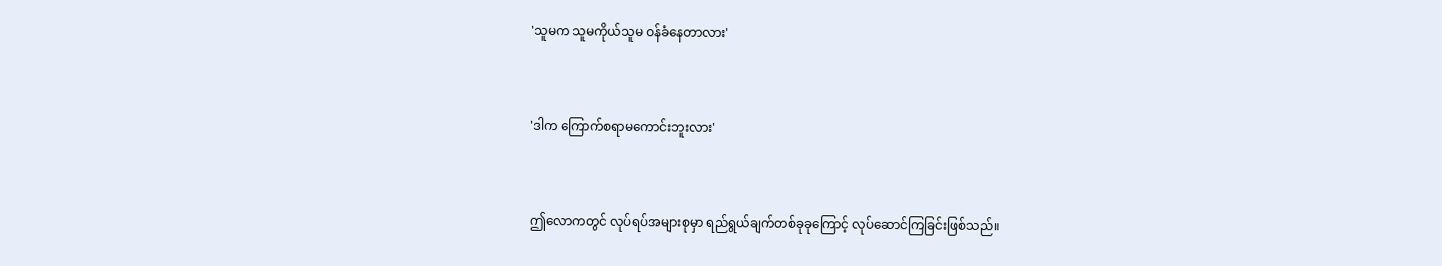'သူမက သူမကိုယ်သူမ ဝန်ခံနေတာလား'


'ဒါက ကြောက်စရာမကောင်းဘူးလား'


ဤလောကတွင် လုပ်ရပ်အများစုမှာ ရည်ရွယ်ချက်တစ်ခုခုကြောင့် လုပ်ဆောင်ကြခြင်းဖြစ်သည်။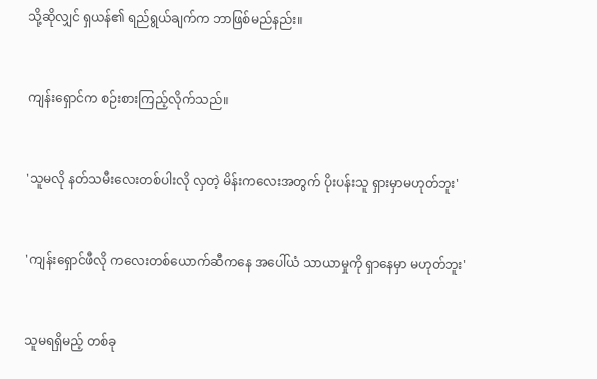သို့ဆိုလျှင် ရှယန်၏ ရည်ရွယ်ချက်က ဘာဖြစ်မည်နည်း။


ကျန်းရှောင်က စဉ်းစားကြည့်လိုက်သည်။


'သူမလို နတ်သမီးလေးတစ်ပါးလို လှတဲ့ မိန်းကလေးအတွက် ပိုးပန်းသူ ရှားမှာမဟုတ်ဘူး'


'ကျန်းရှောင်ဖီလို ကလေးတစ်ယောက်ဆီကနေ အပေါ်ယံ သာယာမှုကို ရှာနေမှာ မဟုတ်ဘူး'


သူမရရှိမည့် တစ်ခု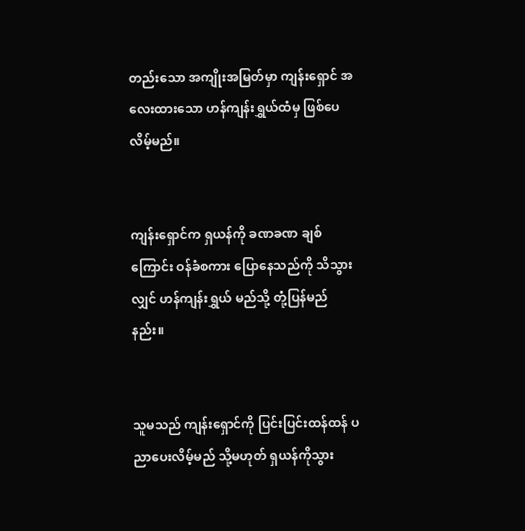တည်းသော အကျိုးအမြတ်မှာ ကျန်းရှောင် အလေးထားသော ဟန်ကျန်းရွှယ်ထံမှ ဖြစ်ပေလိမ့်မည်။


ကျန်းရှောင်က ရှယန်ကို ခဏခဏ ချစ်ကြောင်း ဝန်ခံစကား ပြောနေသည်ကို သိသွားလျှင် ဟန်ကျန်းရွှယ် မည်သို့ တုံ့ပြန်မည်နည်း။


သူမသည် ကျန်းရှောင်ကို ပြင်းပြင်းထန်ထန် ပညာပေးလိမ့်မည် သို့မဟုတ် ရှယန်ကိုသွား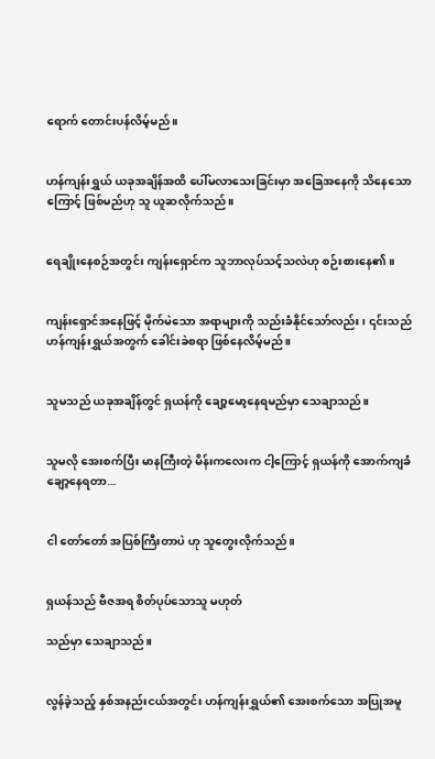ရောက် တောင်းပန်လိမ့်မည်။


ဟန်ကျန်းရွှယ် ယခုအချိန်အထိ ပေါ်မလာသေးခြင်းမှာ အခြေအနေကို သိနေသောကြောင့် ဖြစ်မည်ဟု သူ ယူဆလိုက်သည်။


ရေချိုးနေစဉ်အတွင်း ကျန်းရှောင်က သူဘာလုပ်သင့်သလဲဟု စဉ်းစားနေ၏။


ကျန်းရှောင်အနေဖြင့် မိုက်မဲသော အရာများကို သည်းခံနိုင်သော်လည်း၊ ၎င်းသည် ဟန်ကျန်းရွှယ်အတွက် ခေါင်းခဲစရာ ဖြစ်နေလိမ့်မည်။


သူမသည် ယခုအချိန်တွင် ရှယန်ကို ချော့မော့နေရမည်မှာ သေချာသည်။


သူမလို အေးစက်ပြီး မာနကြီးတဲ့ မိန်းကလေးက ငါ့ကြောင့် ရှယန်ကို အောက်ကျခံ ချော့နေရတာ...


ငါ တော်တော် အပြစ်ကြီးတာပဲ ဟု သူတွေးလိုက်သည်။


ရှယန်သည် ဗီဇအရ စိတ်ပုပ်သောသူ မဟုတ်

သည်မှာ သေချာသည်။


လွန်ခဲ့သည့် နှစ်အနည်းငယ်အတွင်း ဟန်ကျန်းရွှယ်၏ အေးစက်သော အပြုအမူ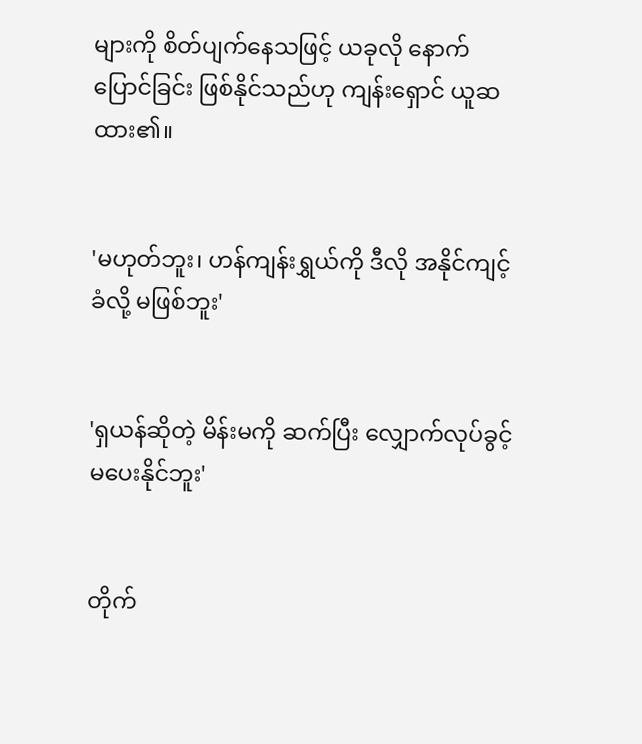များကို စိတ်ပျက်နေသဖြင့် ယခုလို နောက်ပြောင်ခြင်း ဖြစ်နိုင်သည်ဟု ကျန်းရှောင် ယူဆထား၏။


'မဟုတ်ဘူး၊ ဟန်ကျန်းရွှယ်ကို ဒီလို အနိုင်ကျင့်ခံလို့ မဖြစ်ဘူး'


'ရှယန်ဆိုတဲ့ မိန်းမကို ဆက်ပြီး လျှောက်လုပ်ခွင့် မပေးနိုင်ဘူး'


တိုက်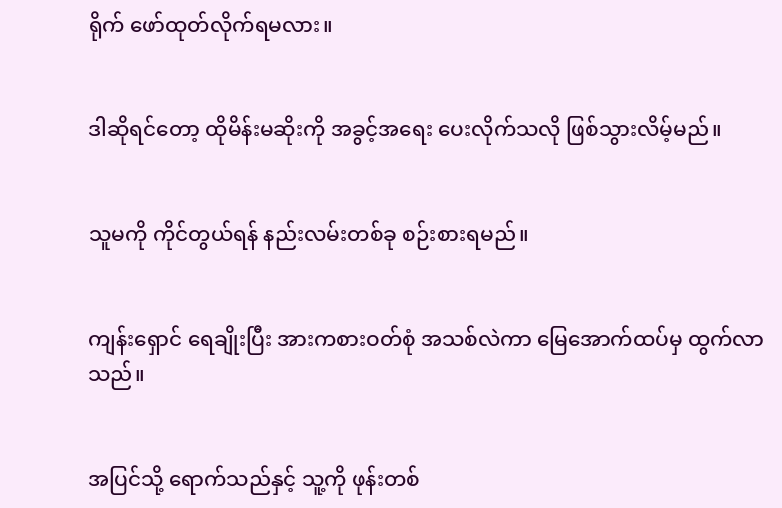ရိုက် ဖော်ထုတ်လိုက်ရမလား။


ဒါဆိုရင်တော့ ထိုမိန်းမဆိုးကို အခွင့်အရေး ပေးလိုက်သလို ဖြစ်သွားလိမ့်မည်။


သူမကို ကိုင်တွယ်ရန် နည်းလမ်းတစ်ခု စဉ်းစားရမည်။


ကျန်းရှောင် ရေချိုးပြီး အားကစားဝတ်စုံ အသစ်လဲကာ မြေအောက်ထပ်မှ ထွက်လာသည်။


အပြင်သို့ ရောက်သည်နှင့် သူ့ကို ဖုန်းတစ်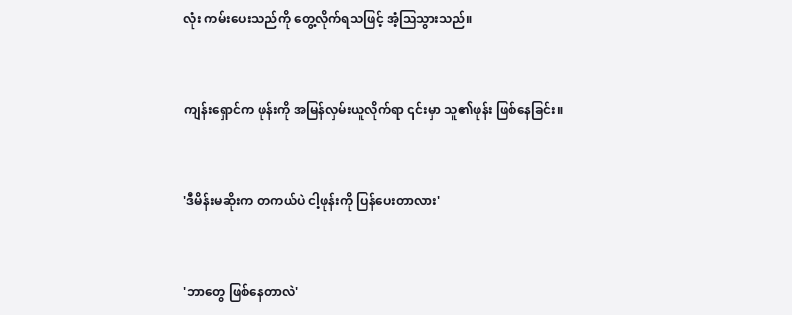လုံး ကမ်းပေးသည်ကို တွေ့လိုက်ရသဖြင့် အံ့သြသွားသည်။


ကျန်းရှောင်က ဖုန်းကို အမြန်လှမ်းယူလိုက်ရာ ၎င်းမှာ သူ၏ဖုန်း ဖြစ်နေခြင်း။


'ဒီမိန်းမဆိုးက တကယ်ပဲ ငါ့ဖုန်းကို ပြန်ပေးတာလား'


'ဘာတွေ ဖြစ်နေတာလဲ'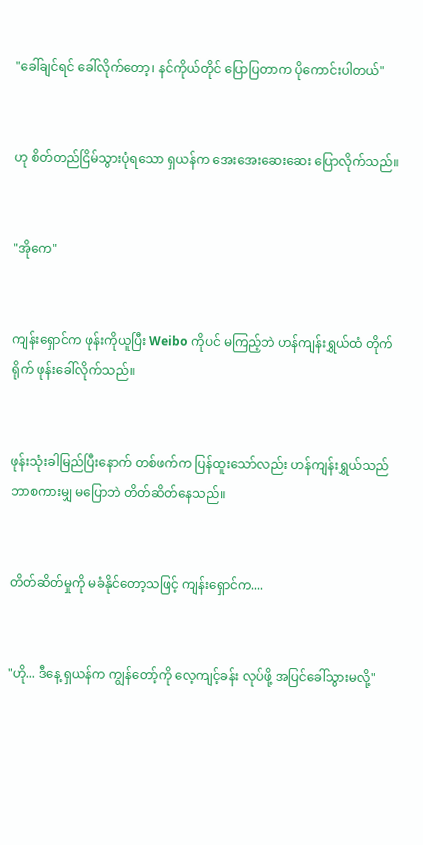"ခေါ်ချင်ရင် ခေါ်လိုက်တော့၊ နင်ကိုယ်တိုင် ပြောပြတာက ပိုကောင်းပါတယ်"


ဟု စိတ်တည်ငြိမ်သွားပုံရသော ရှယန်က အေးအေးဆေးဆေး ပြောလိုက်သည်။


"အိုကေ"


ကျန်းရှောင်က ဖုန်းကိုယူပြီး Weibo ကိုပင် မကြည့်ဘဲ ဟန်ကျန်းရွှယ်ထံ တိုက်ရိုက် ဖုန်းခေါ်လိုက်သည်။


ဖုန်းသုံးခါမြည်ပြီးနောက် တစ်ဖက်က ပြန်ထူးသော်လည်း ဟန်ကျန်းရွှယ်သည် ဘာစကားမျှ မပြောဘဲ တိတ်ဆိတ်နေသည်။


တိတ်ဆိတ်မှုကို မခံနိုင်တော့သဖြင့် ကျန်းရှောင်က....


"ဟို... ဒီနေ့ ရှယန်က ကျွန်တော့်ကို လေ့ကျင့်ခန်း လုပ်ဖို့ အပြင်ခေါ်သွားမလို့"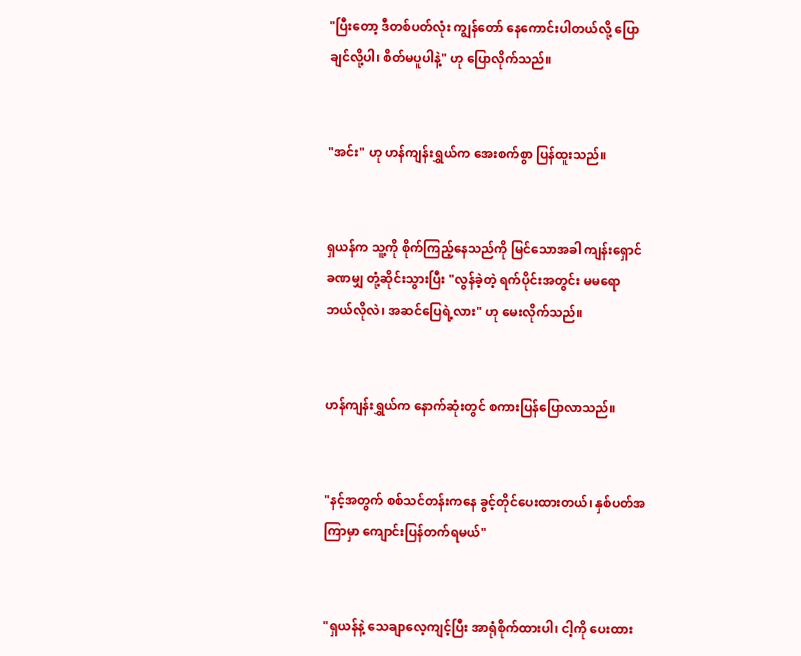"ပြီးတော့ ဒီတစ်ပတ်လုံး ကျွန်တော် နေကောင်းပါတယ်လို့ ပြောချင်လို့ပါ၊ စိတ်မပူပါနဲ့" ဟု ပြောလိုက်သည်။


"အင်း" ဟု ဟန်ကျန်းရွှယ်က အေးစက်စွာ ပြန်ထူးသည်။


ရှယန်က သူ့ကို စိုက်ကြည့်နေသည်ကို မြင်သောအခါ ကျန်းရှောင် ခဏမျှ တုံ့ဆိုင်းသွားပြီး "လွန်ခဲ့တဲ့ ရက်ပိုင်းအတွင်း မမရော ဘယ်လိုလဲ၊ အဆင်ပြေရဲ့လား" ဟု မေးလိုက်သည်။


ဟန်ကျန်းရွှယ်က နောက်ဆုံးတွင် စကားပြန်ပြောလာသည်။


"နင့်အတွက် စစ်သင်တန်းကနေ ခွင့်တိုင်ပေးထားတယ်၊ နှစ်ပတ်အကြာမှာ ကျောင်းပြန်တက်ရမယ်"


"ရှယန်နဲ့ သေချာလေ့ကျင့်ပြီး အာရုံစိုက်ထားပါ၊ ငါ့ကို ပေးထား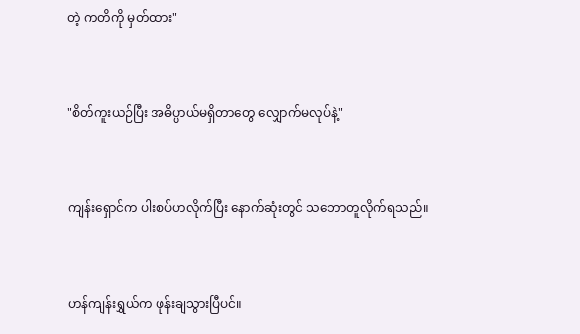တဲ့ ကတိကို မှတ်ထား"


"စိတ်ကူးယဉ်ပြီး အဓိပ္ပာယ်မရှိတာတွေ လျှောက်မလုပ်နဲ့"


ကျန်းရှောင်က ပါးစပ်ဟလိုက်ပြီး နောက်ဆုံးတွင် သဘောတူလိုက်ရသည်။


ဟန်ကျန်းရွှယ်က ဖုန်းချသွားပြီပင်။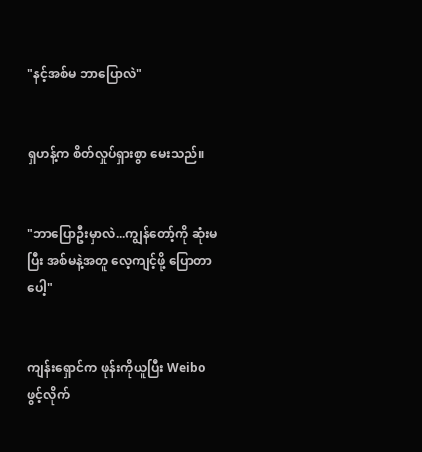"နင့်အစ်မ ဘာပြောလဲ"


ရှဟန့်က စိတ်လှုပ်ရှားစွာ မေးသည်။


"ဘာပြောဦးမှာလဲ...ကျွန်တော့်ကို ဆုံးမပြီး အစ်မနဲ့အတူ လေ့ကျင့်ဖို့ ပြောတာပေါ့"


ကျန်းရှောင်က ဖုန်းကိုယူပြီး Weibo ဖွင့်လိုက်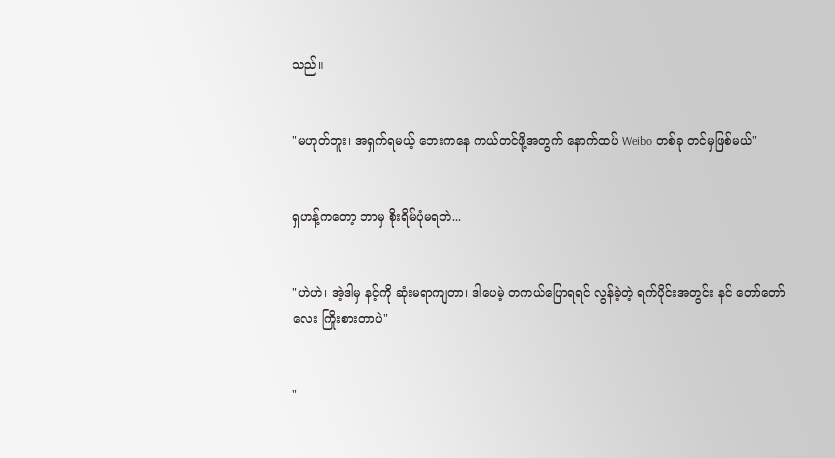သည်။


"မဟုတ်ဘူး၊ အရှက်ရမယ့် ဘေးကနေ ကယ်တင်ဖို့အတွက် နောက်ထပ် Weibo တစ်ခု တင်မှဖြစ်မယ်"


ရှဟန့်ကတော့ ဘာမှ စိုးရိမ်ပုံမရဘဲ...


"ဟဲဟဲ၊ အဲ့ဒါမှ နင့်ကို ဆုံးမရာကျတာ၊ ဒါပေမဲ့ တကယ်ပြောရရင် လွန်ခဲ့တဲ့ ရက်ပိုင်းအတွင်း နင် တော်တော်လေး ကြိုးစားတာပဲ"


"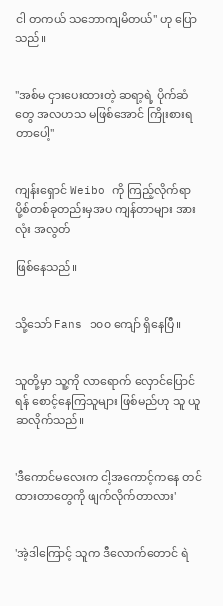ငါ တကယ် သဘောကျမိတယ်" ဟု ပြောသည်။


"အစ်မ ငှားပေးထားတဲ့ ဆရာ့ရဲ့ ပိုက်ဆံတွေ အလဟသ မဖြစ်အောင် ကြိုးစားရတာပေါ့"


ကျန်းရှောင် Weibo ကို ကြည့်လိုက်ရာ ပို့စ်တစ်ခုတည်းမှအပ ကျန်တာများ အားလုံး အလွတ်

ဖြစ်နေသည်။


သို့သော် Fans ၁၀၀ ကျော် ရှိနေပြီ။


သူတို့မှာ သူ့ကို လာရောက် လှောင်ပြောင်ရန် စောင့်နေကြသူများ ဖြစ်မည်ဟု သူ ယူဆလိုက်သည်။


'ဒီကောင်မလေးက ငါ့အကောင့်ကနေ တင်ထားတာတွေကို ဖျက်လိုက်တာလား'


'အဲ့ဒါကြောင့် သူက ဒီလောက်တောင် ရဲ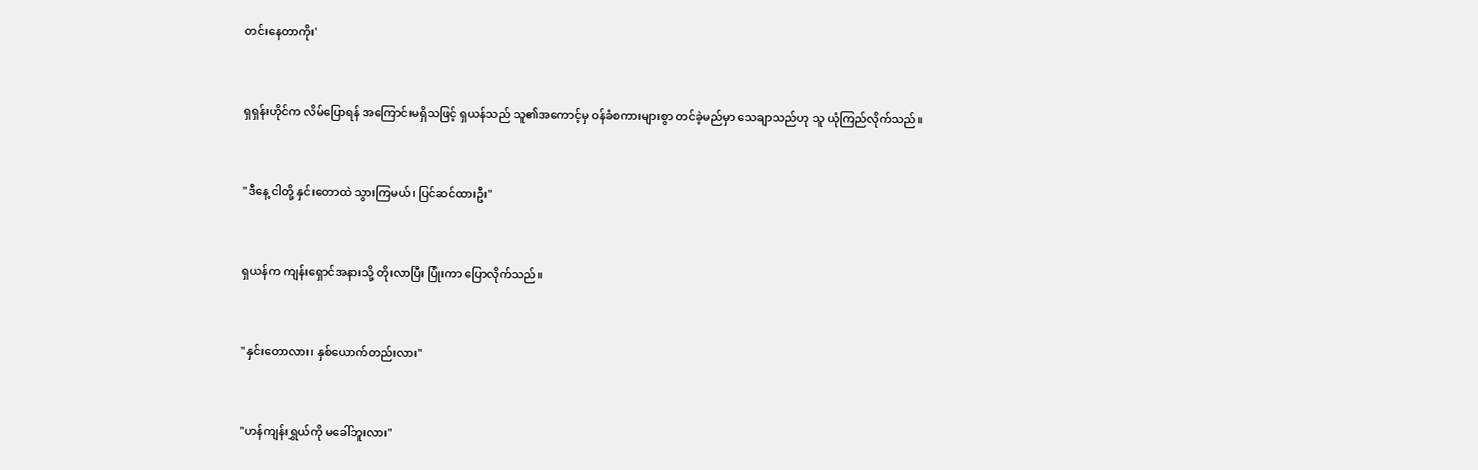တင်းနေတာကိုး'


ရှရှန်းဟိုင်က လိမ်ပြောရန် အကြောင်းမရှိသဖြင့် ရှယန်သည် သူ၏အကောင့်မှ ဝန်ခံစကားများစွာ တင်ခဲ့မည်မှာ သေချာသည်ဟု သူ ယုံကြည်လိုက်သည်။


"ဒီနေ့ ငါတို့ နှင်းတောထဲ သွားကြမယ်၊ ပြင်ဆင်ထားဦး"


ရှယန်က ကျန်းရှောင်အနားသို့ တိုးလာပြီး ပြုံးကာ ပြောလိုက်သည်။


"နှင်းတောလား၊ နှစ်ယောက်တည်းလား"


"ဟန်ကျန်းရွှယ်ကို မခေါ်ဘူးလား"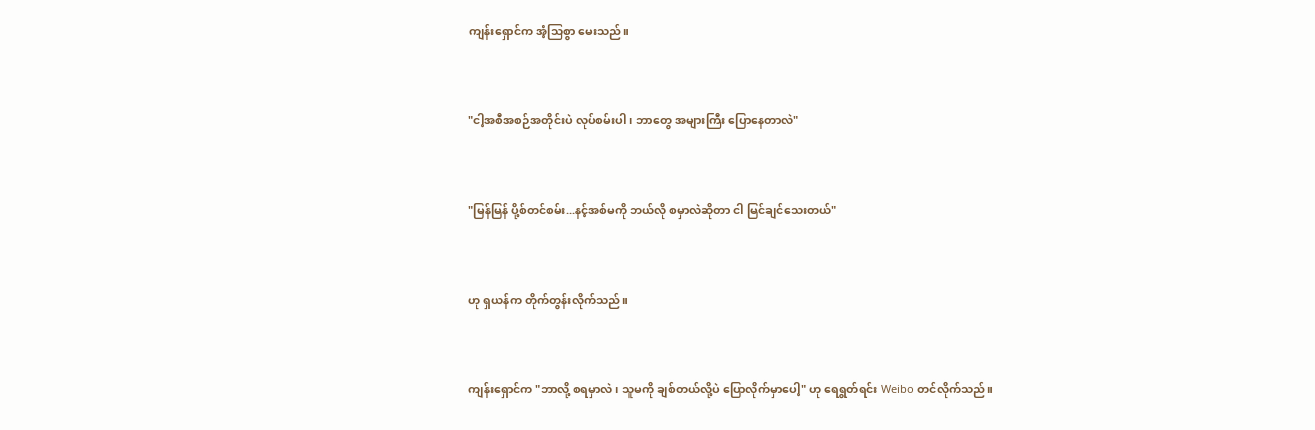ကျန်းရှောင်က အံ့သြစွာ မေးသည်။


"ငါ့အစီအစဉ်အတိုင်းပဲ လုပ်စမ်းပါ၊ ဘာတွေ အများကြီး ပြောနေတာလဲ"


"မြန်မြန် ပို့စ်တင်စမ်း...နင့်အစ်မကို ဘယ်လို စမှာလဲဆိုတာ ငါ မြင်ချင်သေးတယ်"


ဟု ရှယန်က တိုက်တွန်းလိုက်သည်။


ကျန်းရှောင်က "ဘာလို့ စရမှာလဲ၊ သူမကို ချစ်တယ်လို့ပဲ ပြောလိုက်မှာပေါ့" ဟု ရေရွတ်ရင်း Weibo တင်လိုက်သည်။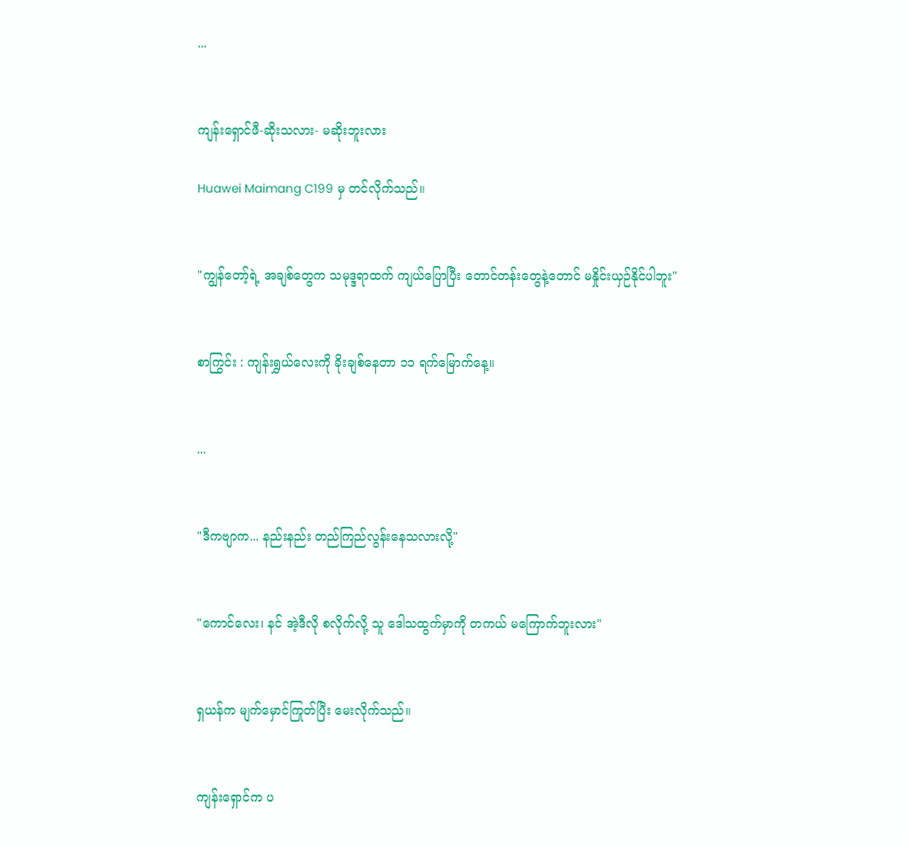...


ကျန်းရှောင်ဖီ-ဆိုးသလား- မဆိုးဘူးလား

Huawei Maimang C199 မှ တင်လိုက်သည်။


"ကျွန်တော့်ရဲ့ အချစ်တွေက သမုဒ္ဒရာထက် ကျယ်ပြောပြီး တောင်တန်းတွေနဲ့တောင် မနှိုင်းယှဉ်နိုင်ပါဘူး"


စာကြွင်း : ကျန်းရွှယ်လေးကို ခိုးချစ်နေတာ ၁၁ ရက်မြောက်နေ့။


...


"ဒီကဗျာက... နည်းနည်း တည်ကြည်လွန်းနေသလားလို့"


"ကောင်လေး၊ နင် အဲ့ဒီလို စလိုက်လို့ သူ ဒေါသထွက်မှာကို တကယ် မကြောက်ဘူးလား"


ရှယန်က မျက်မှောင်ကြုတ်ပြီး မေးလိုက်သည်။


ကျန်းရှောင်က ပ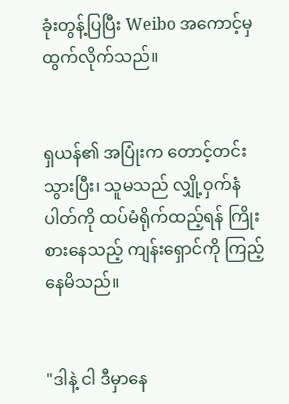ခုံးတွန့်ပြပြီး Weibo အကောင့်မှ ထွက်လိုက်သည်။


ရှယန်၏ အပြုံးက တောင့်တင်းသွားပြီး၊ သူမသည် လျှို့ဝှက်နံပါတ်ကို ထပ်မံရိုက်ထည့်ရန် ကြိုးစားနေသည့် ကျန်းရှောင်ကို ကြည့်နေမိသည်။


"ဒါနဲ့ ငါ ဒီမှာနေ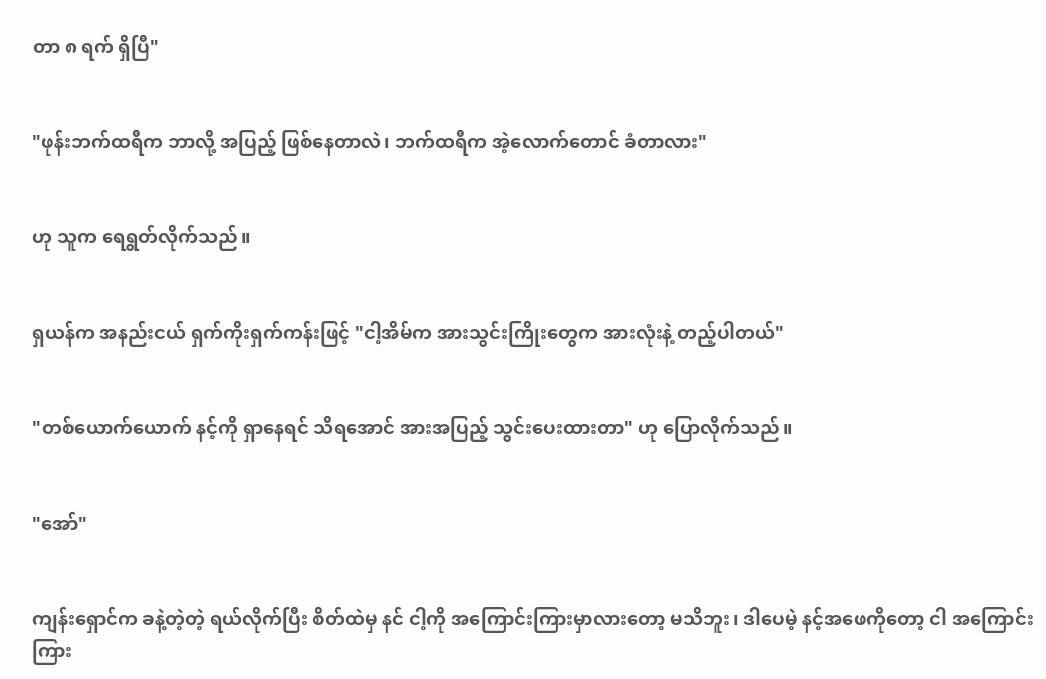တာ ၈ ရက် ရှိပြီ"


"ဖုန်းဘက်ထရီက ဘာလို့ အပြည့် ဖြစ်နေတာလဲ၊ ဘက်ထရီက အဲ့လောက်တောင် ခံတာလား"


ဟု သူက ရေရွတ်လိုက်သည်။


ရှယန်က အနည်းငယ် ရှက်ကိုးရှက်ကန်းဖြင့် "ငါ့အိမ်က အားသွင်းကြိုးတွေက အားလုံးနဲ့ တည့်ပါတယ်"


"တစ်ယောက်ယောက် နင့်ကို ရှာနေရင် သိရအောင် အားအပြည့် သွင်းပေးထားတာ" ဟု ပြောလိုက်သည်။


"အော်"


ကျန်းရှောင်က ခနဲ့တဲ့တဲ့ ရယ်လိုက်ပြီး စိတ်ထဲမှ နင် ငါ့ကို အကြောင်းကြားမှာလားတော့ မသိဘူး၊ ဒါပေမဲ့ နင့်အဖေကိုတော့ ငါ အကြောင်းကြား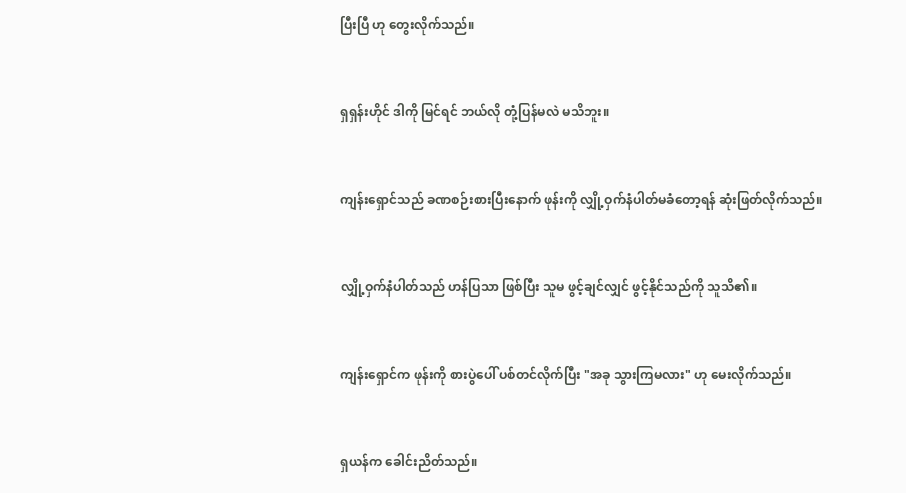ပြီးပြီ ဟု တွေးလိုက်သည်။


ရှရှန်းဟိုင် ဒါကို မြင်ရင် ဘယ်လို တုံ့ပြန်မလဲ မသိဘူး။


ကျန်းရှောင်သည် ခဏစဉ်းစားပြီးနောက် ဖုန်းကို လျှို့ဝှက်နံပါတ်မခံတော့ရန် ဆုံးဖြတ်လိုက်သည်။


လျှို့ဝှက်နံပါတ်သည် ဟန်ပြသာ ဖြစ်ပြီး သူမ ဖွင့်ချင်လျှင် ဖွင့်နိုင်သည်ကို သူသိ၏။


ကျန်းရှောင်က ဖုန်းကို စားပွဲပေါ် ပစ်တင်လိုက်ပြီး "အခု သွားကြမလား" ဟု မေးလိုက်သည်။


ရှယန်က ခေါင်းညိတ်သည်။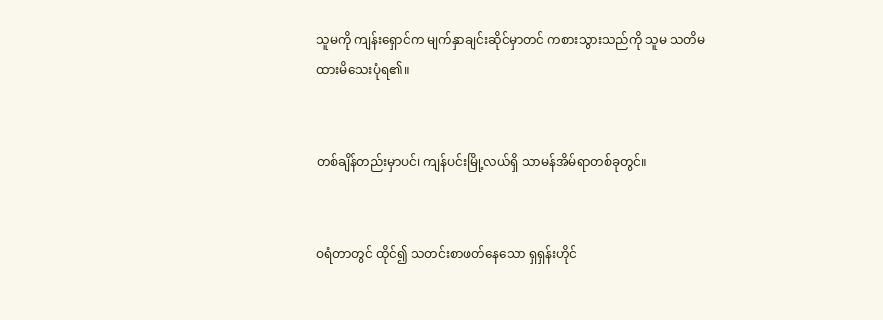သူမကို ကျန်းရှောင်က မျက်နှာချင်းဆိုင်မှာတင် ကစားသွားသည်ကို သူမ သတိမထားမိသေးပုံရ၏။


တစ်ချိန်တည်းမှာပင်၊ ကျန်ပင်းမြို့လယ်ရှိ သာမန်အိမ်ရာတစ်ခုတွင်။


ဝရံတာတွင် ထိုင်၍ သတင်းစာဖတ်နေသော ရှရှန်းဟိုင်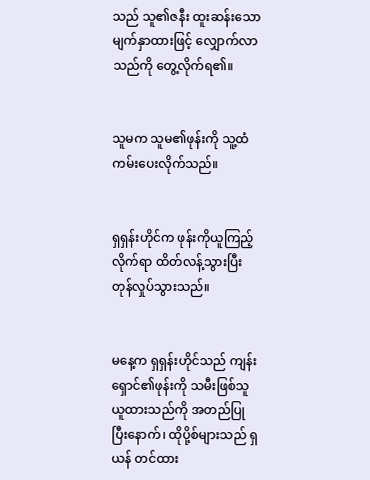သည် သူ၏ဇနီး ထူးဆန်းသော မျက်နှာထားဖြင့် လျှောက်လာသည်ကို တွေ့လိုက်ရ၏။


သူမက သူမ၏ဖုန်းကို သူ့ထံ ကမ်းပေးလိုက်သည်။


ရှရှန်းဟိုင်က ဖုန်းကိုယူကြည့်လိုက်ရာ ထိတ်လန့်သွားပြီး တုန်လှုပ်သွားသည်။


မနေ့က ရှရှန်းဟိုင်သည် ကျန်းရှောင်၏ဖုန်းကို သမီးဖြစ်သူ ယူထားသည်ကို အတည်ပြုပြီးနောက်၊ ထိုပို့စ်များသည် ရှယန် တင်ထား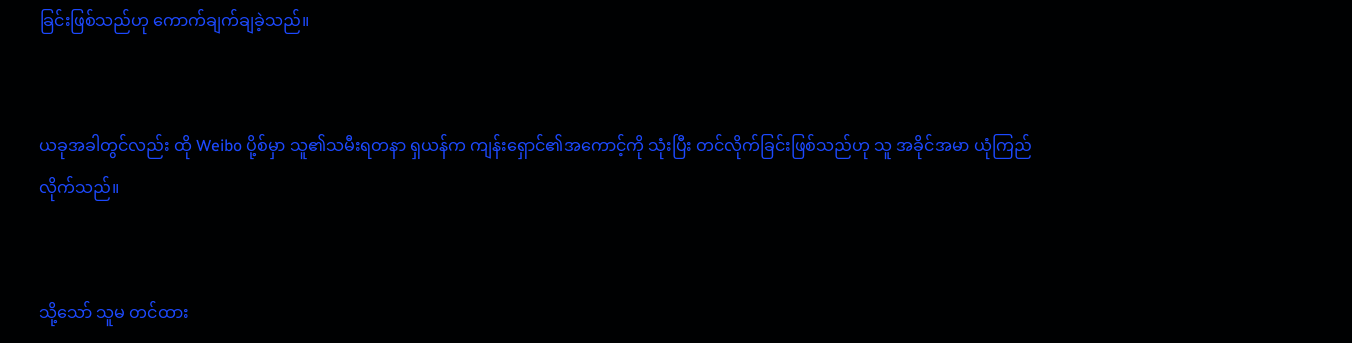ခြင်းဖြစ်သည်ဟု ကောက်ချက်ချခဲ့သည်။


ယခုအခါတွင်လည်း ထို Weibo ပို့စ်မှာ သူ၏သမီးရတနာ ရှယန်က ကျန်းရှောင်၏အကောင့်ကို သုံးပြီး တင်လိုက်ခြင်းဖြစ်သည်ဟု သူ အခိုင်အမာ ယုံကြည်လိုက်သည်။


သို့သော် သူမ တင်ထား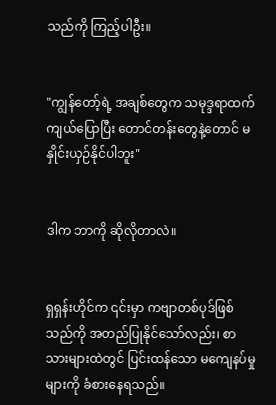သည်ကို ကြည့်ပါဦး။


"ကျွန်တော့်ရဲ့ အချစ်တွေက သမုဒ္ဒရာထက် ကျယ်ပြောပြီး တောင်တန်းတွေနဲ့တောင် မနှိုင်းယှဉ်နိုင်ပါဘူး"


ဒါက ဘာကို ဆိုလိုတာလဲ။


ရှရှန်းဟိုင်က ၎င်းမှာ ကဗျာတစ်ပုဒ်ဖြစ်သည်ကို အတည်ပြုနိုင်သော်လည်း၊ စာသားများထဲတွင် ပြင်းထန်သော မကျေနပ်မှုများကို ခံစားနေရသည်။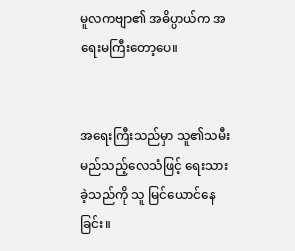မူလကဗျာ၏ အဓိပ္ပာယ်က အရေးမကြီးတော့ပေ။


အရေးကြီးသည်မှာ သူ၏သမီး မည်သည့်လေသံဖြင့် ရေးသားခဲ့သည်ကို သူ မြင်ယောင်နေခြင်း။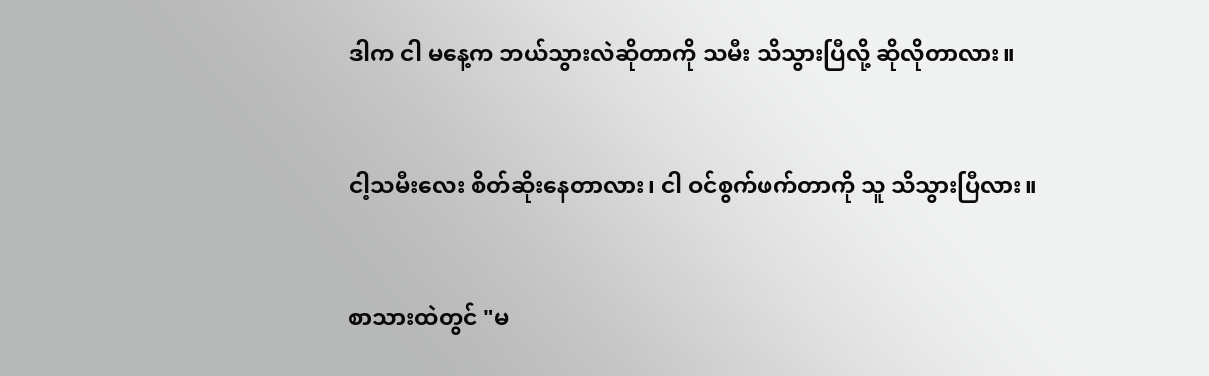ဒါက ငါ မနေ့က ဘယ်သွားလဲဆိုတာကို သမီး သိသွားပြီလို့ ဆိုလိုတာလား။


ငါ့သမီးလေး စိတ်ဆိုးနေတာလား၊ ငါ ဝင်စွက်ဖက်တာကို သူ သိသွားပြီလား။


စာသားထဲတွင် "မ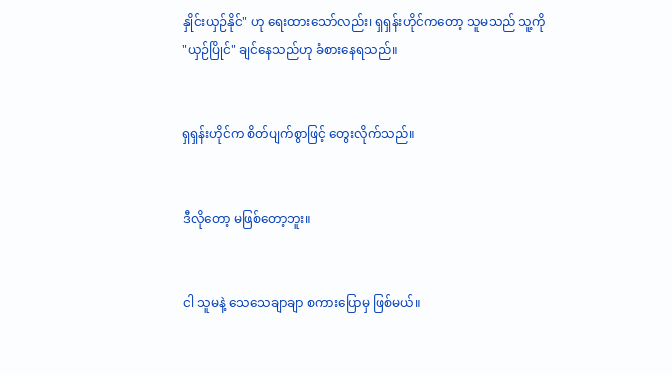နှိုင်းယှဉ်နိုင်" ဟု ရေးထားသော်လည်း၊ ရှရှန်းဟိုင်ကတော့ သူမသည် သူ့ကို "ယှဉ်ပြိုင်" ချင်နေသည်ဟု ခံစားနေရသည်။


ရှရှန်းဟိုင်က စိတ်ပျက်စွာဖြင့် တွေးလိုက်သည်။


ဒီလိုတော့ မဖြစ်တော့ဘူး။


ငါ သူမနဲ့ သေသေချာချာ စကားပြောမှ ဖြစ်မယ်။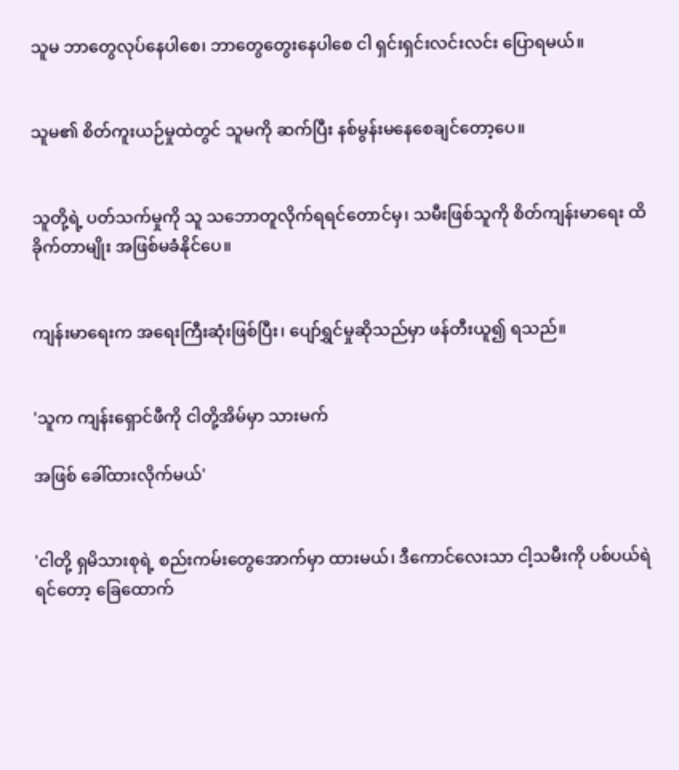သူမ ဘာတွေလုပ်နေပါစေ၊ ဘာတွေတွေးနေပါစေ ငါ ရှင်းရှင်းလင်းလင်း ပြောရမယ်။


သူမ၏ စိတ်ကူးယဉ်မှုထဲတွင် သူမကို ဆက်ပြီး နစ်မွန်းမနေစေချင်တော့ပေ။


သူတို့ရဲ့ ပတ်သက်မှုကို သူ သဘောတူလိုက်ရရင်တောင်မှ၊ သမီးဖြစ်သူကို စိတ်ကျန်းမာရေး ထိခိုက်တာမျိုး အဖြစ်မခံနိုင်ပေ။


ကျန်းမာရေးက အရေးကြီးဆုံးဖြစ်ပြီး၊ ပျော်ရွှင်မှုဆိုသည်မှာ ဖန်တီးယူ၍ ရသည်။


'သူက ကျန်းရှောင်ဖီကို ငါတို့အိမ်မှာ သားမက်

အဖြစ် ခေါ်ထားလိုက်မယ်'


'ငါတို့ ရှမိသားစုရဲ့ စည်းကမ်းတွေအောက်မှာ ထားမယ်၊ ဒီကောင်လေးသာ ငါ့သမီးကို ပစ်ပယ်ရဲရင်တော့ ခြေထောက်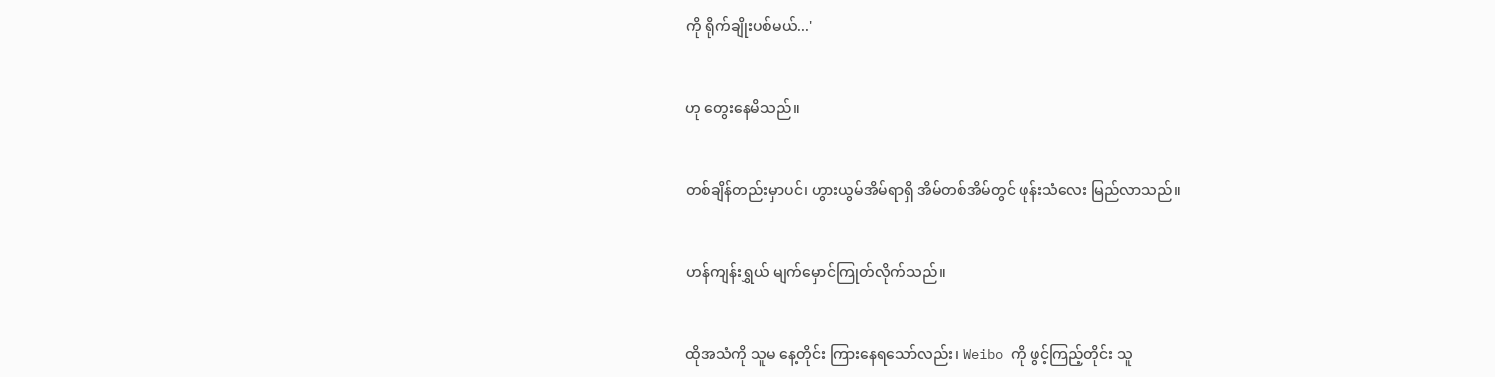ကို ရိုက်ချိုးပစ်မယ်...'


ဟု တွေးနေမိသည်။


တစ်ချိန်တည်းမှာပင်၊ ဟွားယွမ်အိမ်ရာရှိ အိမ်တစ်အိမ်တွင် ဖုန်းသံလေး မြည်လာသည်။


ဟန်ကျန်းရွှယ် မျက်မှောင်ကြုတ်လိုက်သည်။


ထိုအသံကို သူမ နေ့တိုင်း ကြားနေရသော်လည်း၊ Weibo ကို ဖွင့်ကြည့်တိုင်း သူ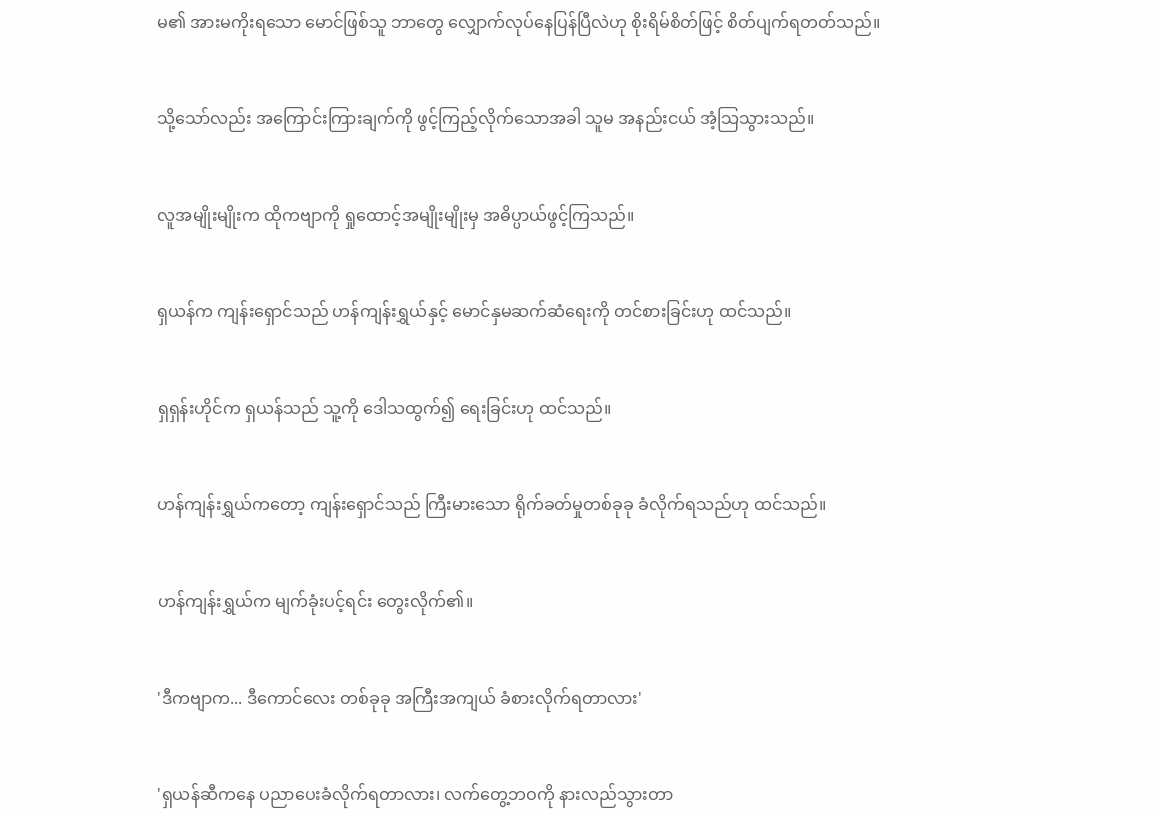မ၏ အားမကိုးရသော မောင်ဖြစ်သူ ဘာတွေ လျှောက်လုပ်နေပြန်ပြီလဲဟု စိုးရိမ်စိတ်ဖြင့် စိတ်ပျက်ရတတ်သည်။


သို့သော်လည်း အကြောင်းကြားချက်ကို ဖွင့်ကြည့်လိုက်သောအခါ သူမ အနည်းငယ် အံ့သြသွားသည်။


လူအမျိုးမျိုးက ထိုကဗျာကို ရှုထောင့်အမျိုးမျိုးမှ အဓိပ္ပာယ်ဖွင့်ကြသည်။


ရှယန်က ကျန်းရှောင်သည် ဟန်ကျန်းရွှယ်နှင့် မောင်နှမဆက်ဆံရေးကို တင်စားခြင်းဟု ထင်သည်။


ရှရှန်းဟိုင်က ရှယန်သည် သူ့ကို ဒေါသထွက်၍ ရေးခြင်းဟု ထင်သည်။


ဟန်ကျန်းရွှယ်ကတော့ ကျန်းရှောင်သည် ကြီးမားသော ရိုက်ခတ်မှုတစ်ခုခု ခံလိုက်ရသည်ဟု ထင်သည်။


ဟန်ကျန်းရွှယ်က မျက်ခုံးပင့်ရင်း တွေးလိုက်၏။


'ဒီကဗျာက... ဒီကောင်လေး တစ်ခုခု အကြီးအကျယ် ခံစားလိုက်ရတာလား'


'ရှယန်ဆီကနေ ပညာပေးခံလိုက်ရတာလား၊ လက်တွေ့ဘဝကို နားလည်သွားတာ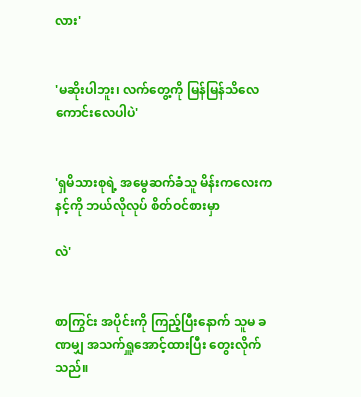လား'


'မဆိုးပါဘူး၊ လက်တွေ့ကို မြန်မြန်သိလေ ကောင်းလေပါပဲ'


'ရှမိသားစုရဲ့ အမွေဆက်ခံသူ မိန်းကလေးက နင့်ကို ဘယ်လိုလုပ် စိတ်ဝင်စားမှာ

လဲ'


စာကြွင်း အပိုင်းကို ကြည့်ပြီးနောက် သူမ ခဏမျှ အသက်ရှူအောင့်ထားပြီး တွေးလိုက်သည်။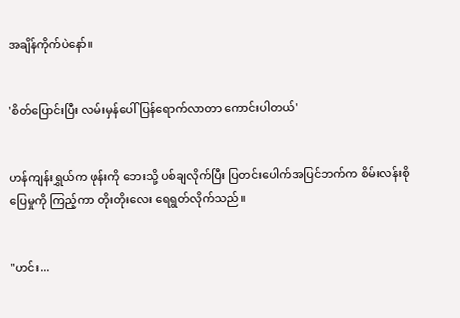အချိန်ကိုက်ပဲနော်။


'စိတ်ပြောင်းပြီး လမ်းမှန်ပေါ် ပြန်ရောက်လာတာ ကောင်းပါတယ်'


ဟန်ကျန်းရွှယ်က ဖုန်းကို ဘေးသို့ ပစ်ချလိုက်ပြီး ပြတင်းပေါက်အပြင်ဘက်က စိမ်းလန်းစိုပြေမှုကို ကြည့်ကာ တိုးတိုးလေး ရေရွတ်လိုက်သည်။


"ဟင်း...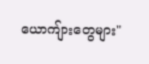ယောကျ်ားတွေများ"